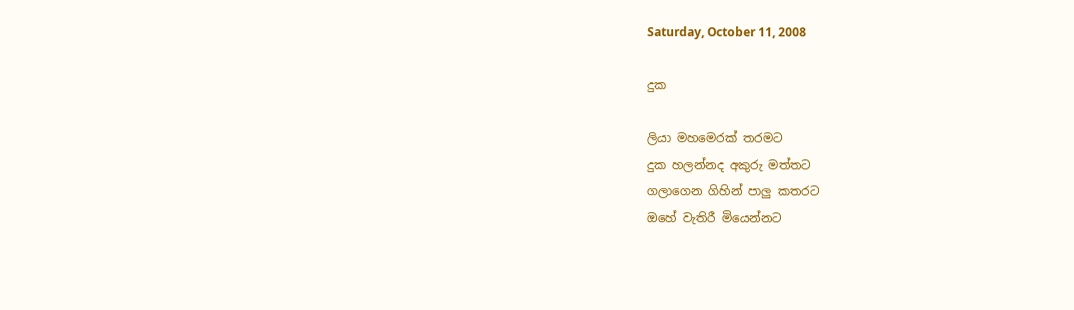Saturday, October 11, 2008

දුක

ලියා මහමෙරක් තරමට
දුක හලන්නද අකුරු මත්තට
ගලාගෙන ගිහින් පාලු කතරට
ඔහේ වැතිරී මියෙන්නට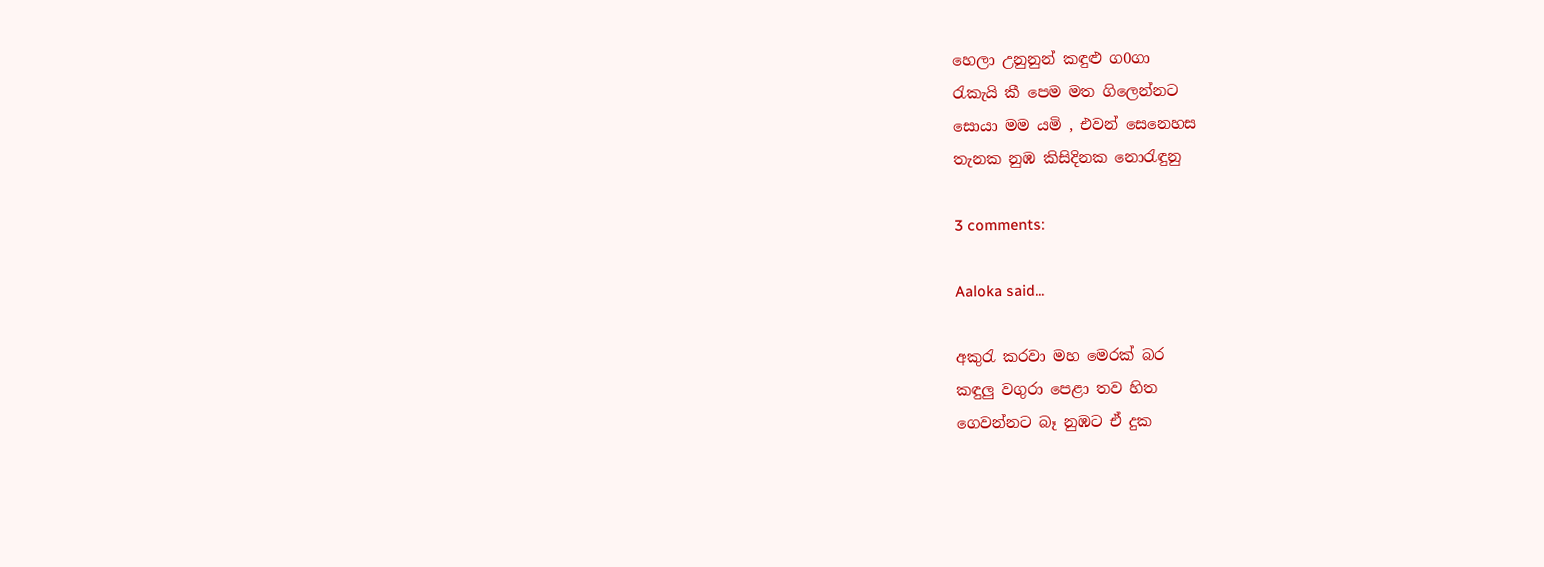හෙලා උනුනුන් කඳුළු ග0ගා
රැකැයි කී පෙම මත ගිලෙන්නට
සොයා මම යමි , එවන් සෙනෙහස
තැනක නුඹ කිසිදිනක නොරැඳුනු

3 comments:

Aaloka said...

අකුරැ කරවා මහ මෙරක් බර
කඳුලු වගුරා පෙළා තව හිත
ගෙවන්නට බෑ නුඹට ඒ දුක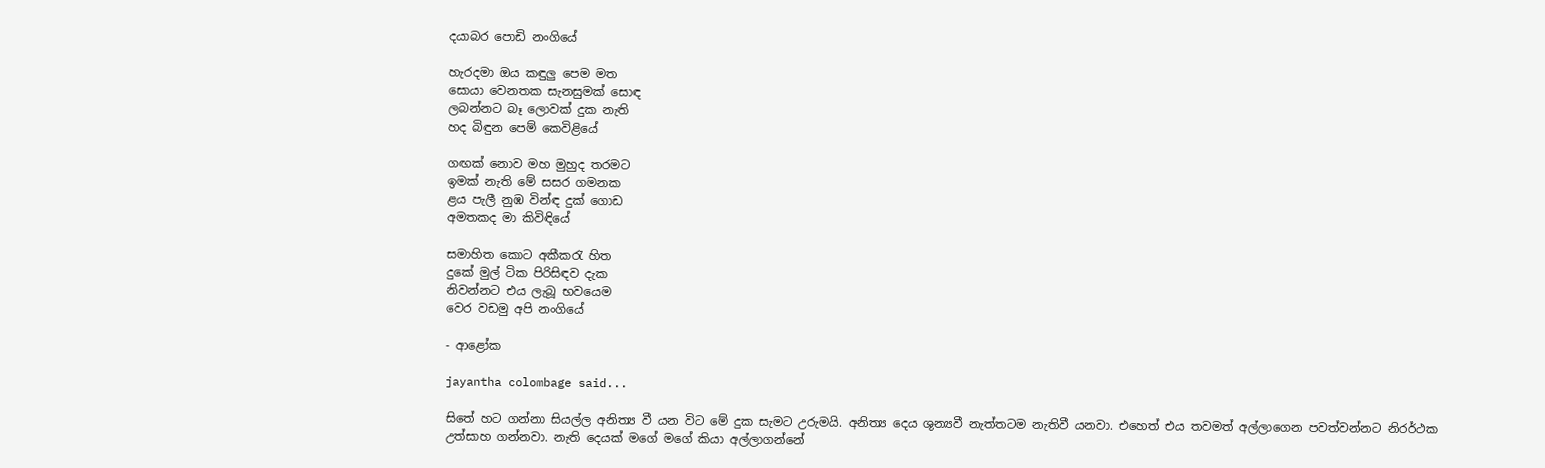දයාබර පොඩි නංගියේ

හැරදමා ඔය කඳුලු පෙම මත
සොයා වෙනතක සැනසුමක් සොඳ
ලබන්නට බෑ ලොවක් දුක නැති
හද බිඳුන පෙම් කෙවිළියේ

ගඟක් නොව මහ මුහුද තරමට
ඉමක් නැති මේ සසර ගමනක
ළය පැලී නුඹ වින්ඳ දුක් ගොඩ
අමතකද මා කිවිඳියේ

සමාහිත කොට අකීකරැ හිත
දුකේ මුල් ටික පිරිසිඳව දැක
නිවන්නට එය ලැබූ භවයෙම
වෙර වඩමු අපි නංගියේ

- ආළෝක

jayantha colombage said...

සිතේ හට ගන්නා සියල්ල අනිත්‍ය වී යන විට මේ දුක සැමට උරුමයි. අනිත්‍ය දෙය ශුන්‍යවී නැත්තටම නැතිවී යනවා. එහෙත් එය තවමත් අල්ලාගෙන පවත්වන්නට නිරර්ථක උත්සාහ ගන්නවා. නැති දෙයක් මගේ මගේ කියා අල්ලාගන්නේ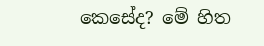කෙසේද? මේ හිත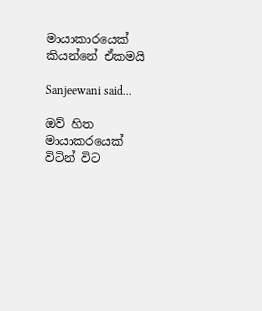මායාකාරයෙක් කියන්නේ ඒකමයි

Sanjeewani said...

ඔව් හිත මායාකරයෙක් විටින් විට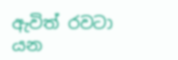ඇවිත් රවටා යන